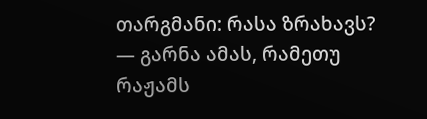თარგმანი: რასა ზრახავს? — გარნა ამას, რამეთუ რაჟამს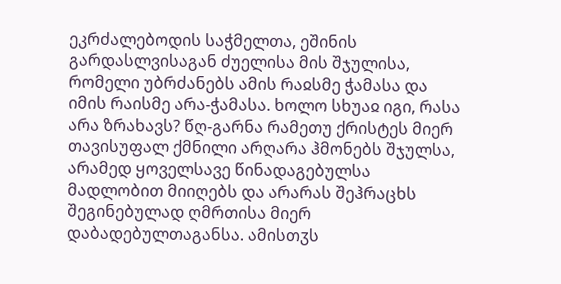ეკრძალებოდის საჭმელთა, ეშინის გარდასლვისაგან ძუელისა მის შჯულისა, რომელი უბრძანებს ამის რაჲსმე ჭამასა და იმის რაისმე არა-ჭამასა. ხოლო სხუაჲ იგი, რასა არა ზრახავს? წღ-გარნა რამეთუ ქრისტეს მიერ თავისუფალ ქმნილი არღარა ჰმონებს შჯულსა, არამედ ყოველსავე წინადაგებულსა მადლობით მიიღებს და არარას შეჰრაცხს შეგინებულად ღმრთისა მიერ დაბადებულთაგანსა. ამისთჳს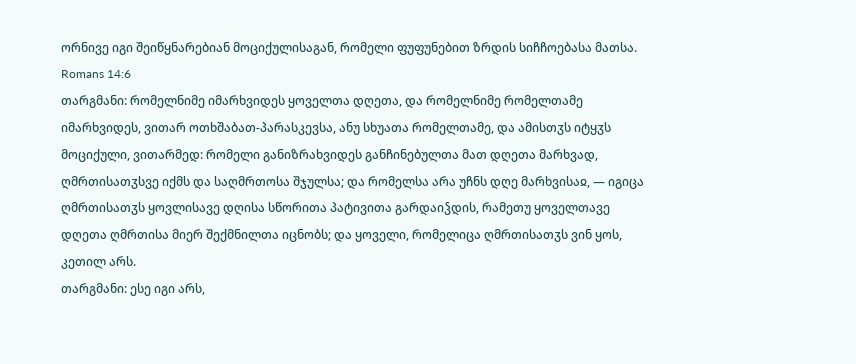ორნივე იგი შეიწყნარებიან მოციქულისაგან, რომელი ფუფუნებით ზრდის სიჩჩოებასა მათსა.
Romans 14:6
თარგმანი: რომელნიმე იმარხვიდეს ყოველთა დღეთა, და რომელნიმე რომელთამე იმარხვიდეს, ვითარ ოთხშაბათ-პარასკევსა, ანუ სხუათა რომელთამე, და ამისთჳს იტყჳს მოციქული, ვითარმედ: რომელი განიზრახვიდეს განჩინებულთა მათ დღეთა მარხვად, ღმრთისათჳსვე იქმს და საღმრთოსა შჯულსა; და რომელსა არა უჩნს დღე მარხვისაჲ, — იგიცა ღმრთისათჳს ყოვლისავე დღისა სწორითა პატივითა გარდაიჴდის, რამეთუ ყოველთავე დღეთა ღმრთისა მიერ შექმნილთა იცნობს; და ყოველი, რომელიცა ღმრთისათჳს ვინ ყოს, კეთილ არს.
თარგმანი: ესე იგი არს,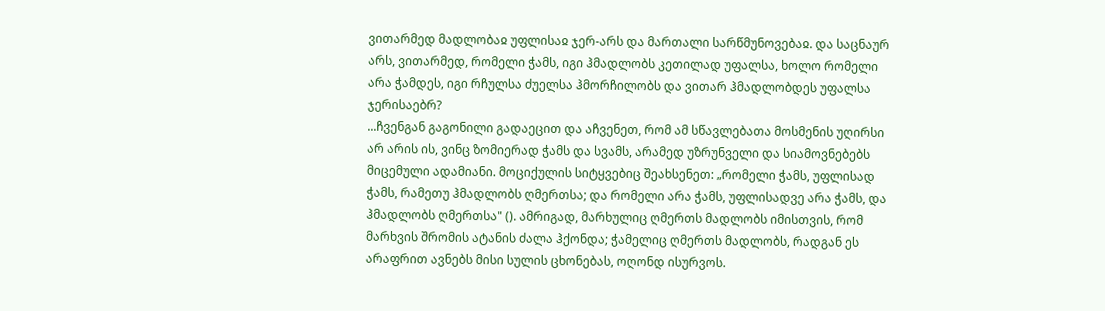ვითარმედ მადლობაჲ უფლისაჲ ჯერ-არს და მართალი სარწმუნოვებაჲ. და საცნაურ არს, ვითარმედ, რომელი ჭამს, იგი ჰმადლობს კეთილად უფალსა, ხოლო რომელი არა ჭამდეს, იგი რჩულსა ძუელსა ჰმორჩილობს და ვითარ ჰმადლობდეს უფალსა ჯერისაებრ?
...ჩვენგან გაგონილი გადაეცით და აჩვენეთ, რომ ამ სწავლებათა მოსმენის უღირსი არ არის ის, ვინც ზომიერად ჭამს და სვამს, არამედ უზრუნველი და სიამოვნებებს მიცემული ადამიანი. მოციქულის სიტყვებიც შეახსენეთ: „რომელი ჭამს, უფლისად ჭამს, რამეთუ ჰმადლობს ღმერთსა; და რომელი არა ჭამს, უფლისადვე არა ჭამს, და ჰმადლობს ღმერთსა" (). ამრიგად, მარხულიც ღმერთს მადლობს იმისთვის, რომ მარხვის შრომის ატანის ძალა ჰქონდა; ჭამელიც ღმერთს მადლობს, რადგან ეს არაფრით ავნებს მისი სულის ცხონებას, ოღონდ ისურვოს.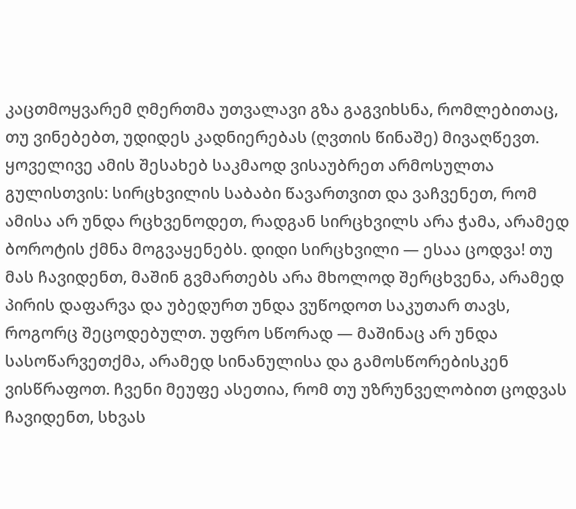კაცთმოყვარემ ღმერთმა უთვალავი გზა გაგვიხსნა, რომლებითაც, თუ ვინებებთ, უდიდეს კადნიერებას (ღვთის წინაშე) მივაღწევთ. ყოველივე ამის შესახებ საკმაოდ ვისაუბრეთ არმოსულთა გულისთვის: სირცხვილის საბაბი წავართვით და ვაჩვენეთ, რომ ამისა არ უნდა რცხვენოდეთ, რადგან სირცხვილს არა ჭამა, არამედ ბოროტის ქმნა მოგვაყენებს. დიდი სირცხვილი — ესაა ცოდვა! თუ მას ჩავიდენთ, მაშინ გვმართებს არა მხოლოდ შერცხვენა, არამედ პირის დაფარვა და უბედურთ უნდა ვუწოდოთ საკუთარ თავს, როგორც შეცოდებულთ. უფრო სწორად — მაშინაც არ უნდა სასოწარვეთქმა, არამედ სინანულისა და გამოსწორებისკენ ვისწრაფოთ. ჩვენი მეუფე ასეთია, რომ თუ უზრუნველობით ცოდვას ჩავიდენთ, სხვას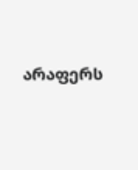არაფერს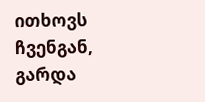ითხოვს ჩვენგან, გარდა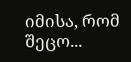იმისა, რომ შეცო...